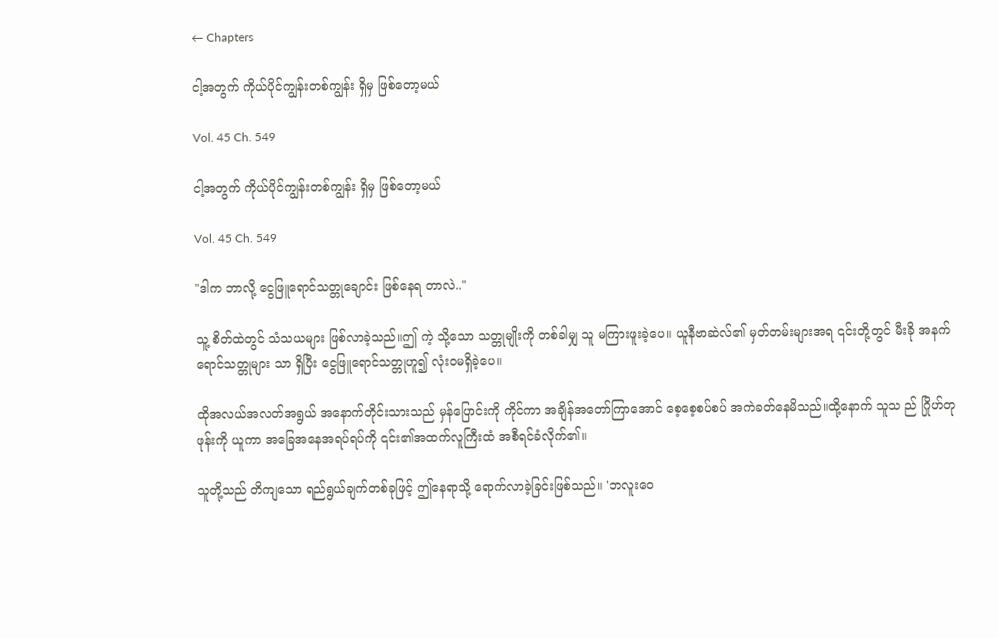← Chapters

ငါ့အတွက် ကိုယ်ပိုင်ကျွန်းတစ်ကျွန်း ရှိမှ ဖြစ်တော့မယ်

Vol. 45 Ch. 549

ငါ့အတွက် ကိုယ်ပိုင်ကျွန်းတစ်ကျွန်း ရှိမှ ဖြစ်တော့မယ်

Vol. 45 Ch. 549

"ဒါက ဘာလို့ ငွေဖြူရောင်သတ္တုချောင်း ဖြစ်နေရ တာလဲ.."

သူ့ စိတ်ထဲတွင် သံသယများ ဖြစ်လာခဲ့သည်။ဤ ကဲ့ သို့သော သတ္တုမျိုးကို တစ်ခါမျှ သူ မကြားဖူးခဲ့ပေ။ ယူနီဗာဆဲလ်၏ မှတ်တမ်းများအရ ၎င်းတို့တွင် မီးခို အနက်ရောင်သတ္တုများ သာ ရှိပြီး ငွေဖြူရောင်သတ္တုဟူ၍ လုံးဝမရှိခဲ့ပေ။

ထိုအလယ်အလတ်အရွယ် အနောက်တိုင်းသားသည် မှန်ပြောင်းကို ကိုင်ကာ အချိန်အတော်ကြာအောင် စေ့စေ့စပ်စပ် အကဲခတ်နေမိသည်။ထို့နောက် သူသ ည် ဂြိုဟ်တုဖုန်းကို ယူကာ အခြေအနေအရပ်ရပ်ကို ၎င်း၏အထက်လူကြီးထံ အစီရင်ခံလိုက်၏။

သူတို့သည် တိကျသော ရည်ရွယ်ချက်တစ်ခုဖြင့် ဤနေရာသို့ ရောက်လာခဲ့ခြင်းဖြစ်သည်။ 'ဘလူးဝေ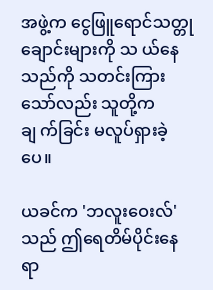အဖွဲ့က ငွေဖြူရောင်သတ္တုချောင်းများကို သ ယ်နေသည်ကို သတင်းကြားသော်လည်း သူတို့က ချ က်ခြင်း မလူပ်ရှားခဲ့ပေ။

ယခင်က 'ဘလူးဝေးလ်' သည် ဤရေတိမ်ပိုင်းနေရာ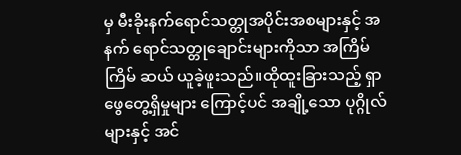မှ မီးခိုးနက်ရောင်သတ္တုအပိုင်းအစများနှင့် အနက် ရောင်သတ္တုချောင်းများကိုသာ အကြိမ်ကြိမ် ဆယ် ယူခဲ့ဖူးသည်။ထိုထူးခြားသည့် ရှာဖွေတွေ့ရှိမှုများ ကြောင့်ပင် အချို့သော ပုဂ္ဂိုလ်များနှင့် အင်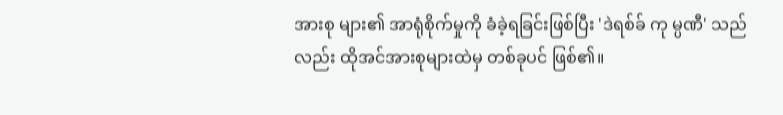အားစု များ၏ အာရုံစိုက်မှုကို ခံခဲ့ရခြင်းဖြစ်ပြီး 'ဒဲရစ်ခ် ကု မ္ပဏီ' သည်လည်း ထိုအင်အားစုများထဲမှ တစ်ခုပင် ဖြစ်၏။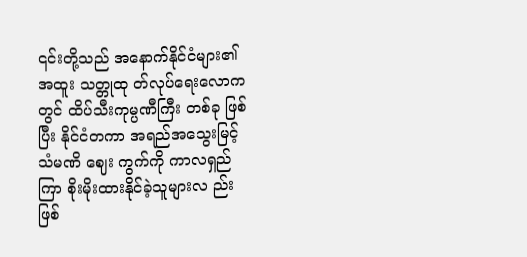၎င်းတို့သည် အနောက်နိုင်ငံများ၏ အထူး သတ္တုထု တ်လုပ်ရေးလောကတွင် ထိပ်သီးကုမ္ပဏီကြီး တစ်ခု ဖြစ်ပြီး နိုင်ငံတကာ အရည်အသွေးမြင့် သံမဏိ ဈေး ကွက်ကို ကာလရှည်ကြာ စိုးမိုးထားနိုင်ခဲ့သူများလ ည်း ဖြစ်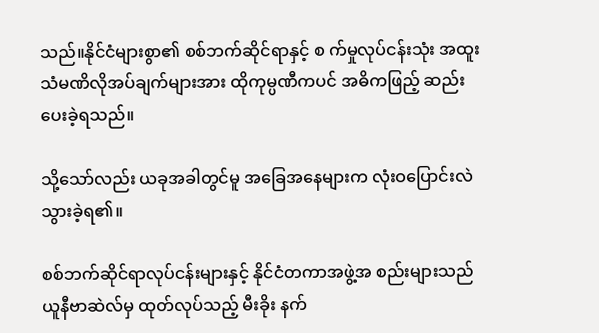သည်။နိုင်ငံများစွာ၏ စစ်ဘက်ဆိုင်ရာနှင့် စ က်မှုလုပ်ငန်းသုံး အထူးသံမဏိလိုအပ်ချက်များအား ထိုကုမ္ပဏီကပင် အဓိကဖြည့် ဆည်းပေးခဲ့ရသည်။

သို့သော်လည်း ယခုအခါတွင်မူ အခြေအနေများက လုံးဝပြောင်းလဲသွားခဲ့ရ၏။

စစ်ဘက်ဆိုင်ရာလုပ်ငန်းများနှင့် နိုင်ငံတကာအဖွဲ့အ စည်းများသည် ယူနီဗာဆဲလ်မှ ထုတ်လုပ်သည့် မီးခိုး နက်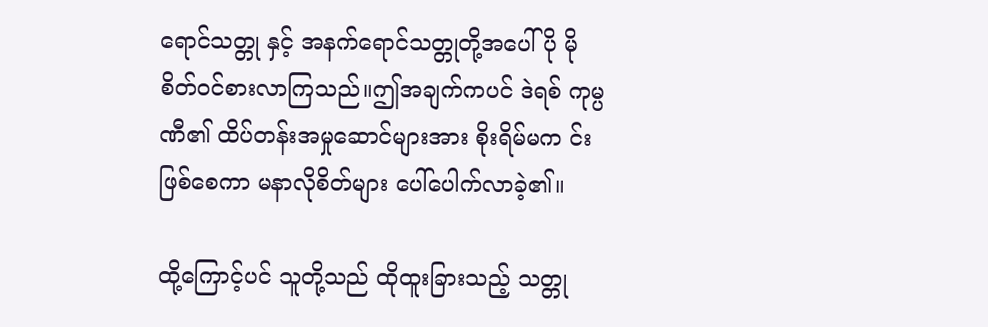ရောင်သတ္တု နှင့် အနက်ရောင်သတ္တုတို့အပေါ် ပို မိုစိတ်ဝင်စားလာကြသည်။ဤအချက်ကပင် ဒဲရစ် ကုမ္ပဏီ၏ ထိပ်တန်းအမှုဆောင်များအား စိုးရိမ်မက င်းဖြစ်စေကာ မနာလိုစိတ်များ ပေါ်ပေါက်လာခဲ့၏။

ထို့ကြောင့်ပင် သူတို့သည် ထိုထူးခြားသည့် သတ္တု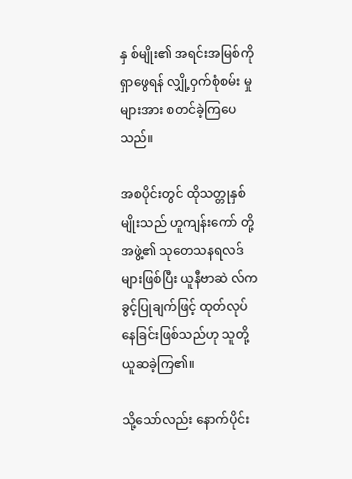နှ စ်မျိုး၏ အရင်းအမြစ်ကို ရှာဖွေရန် လျှို့ဝှက်စုံစမ်း မှုများအား စတင်ခဲ့ကြပေသည်။

အစပိုင်းတွင် ထိုသတ္တုနှစ်မျိုးသည် ဟူကျန်းကော် တို့အဖွဲ့၏ သုတေသနရလဒ်များဖြစ်ပြီး ယူနီဗာဆဲ လ်က ခွင့်ပြုချက်ဖြင့် ထုတ်လုပ်နေခြင်းဖြစ်သည်ဟု သူတို့ ယူဆခဲ့ကြ၏။

သို့သော်လည်း နောက်ပိုင်း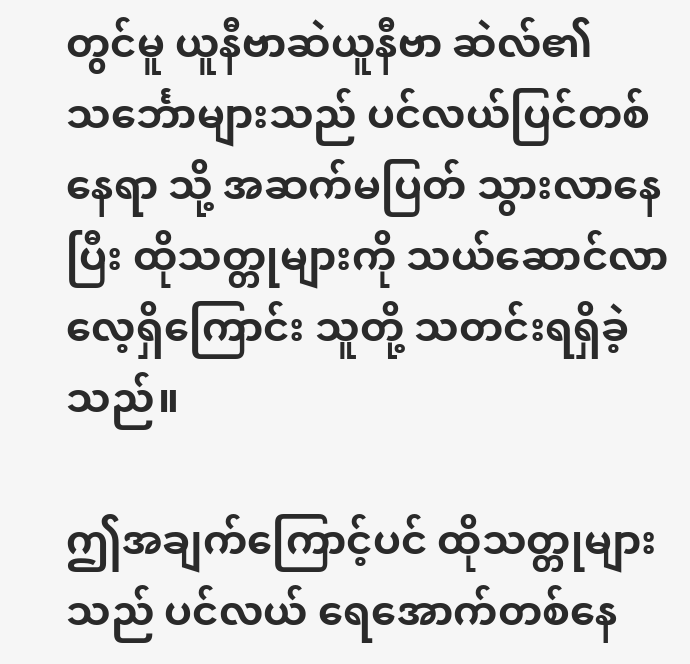တွင်မူ ယူနီဗာဆဲယူနီဗာ ဆဲလ်၏ သင်္ဘောများသည် ပင်လယ်ပြင်တစ်နေရာ သို့ အဆက်မပြတ် သွားလာနေပြီး ထိုသတ္တုများကို သယ်ဆောင်လာလေ့ရှိကြောင်း သူတို့ သတင်းရရှိခဲ့ သည်။

ဤအချက်ကြောင့်ပင် ထိုသတ္တုများသည် ပင်လယ် ရေအောက်တစ်နေ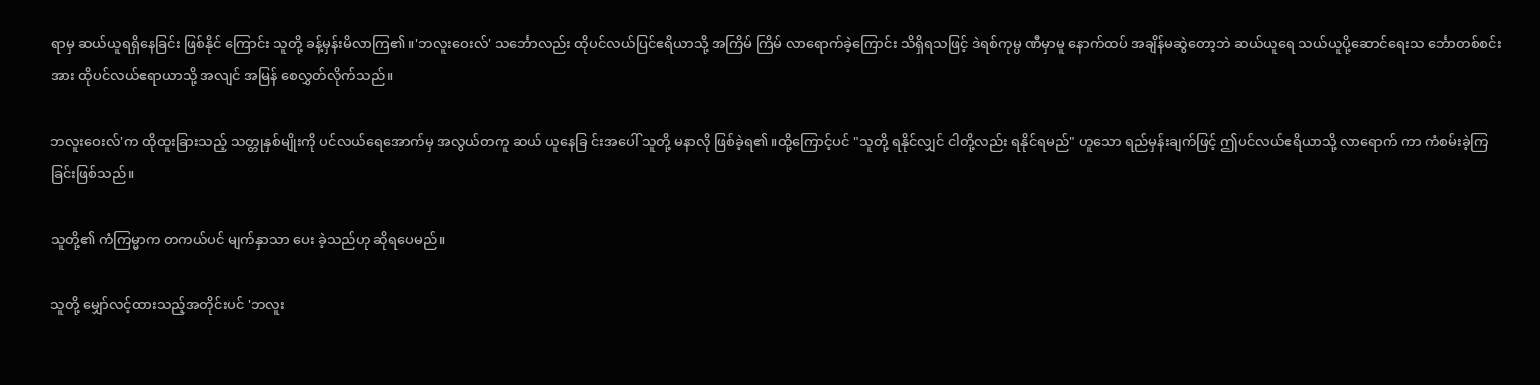ရာမှ ဆယ်ယူရရှိနေခြင်း ဖြစ်နိုင် ကြောင်း သူတို့ ခန့်မှန်းမိလာကြ၏။'ဘလူးဝေးလ်' သင်္ဘောလည်း ထိုပင်လယ်ပြင်ဧရိယာသို့ အကြိမ် ကြိမ် လာရောက်ခဲ့ကြောင်း သိရှိရသဖြင့် ဒဲရစ်ကုမ္ပ ဏီမှာမူ နောက်ထပ် အချိန်မဆွဲတော့ဘဲ ဆယ်ယူရေ သယ်ယူပို့ဆောင်ရေးသ င်္ဘောတစ်စင်းအား ထိုပင်လယ်ဧရာယာသို့ အလျင် အမြန် စေလွှတ်လိုက်သည်။

ဘလူးဝေးလ်'က ထိုထူးခြားသည့် သတ္တုနှစ်မျိုးကို ပင်လယ်ရေအောက်မှ အလွယ်တကူ ဆယ် ယူနေခြ င်းအပေါ် သူတို့ မနာလို ဖြစ်ခဲ့ရ၏။ထို့ကြောင့်ပင် "သူတို့ ရနိုင်လျှင် ငါတို့လည်း ရနိုင်ရမည်" ဟူသော ရည်မှန်းချက်ဖြင့် ဤပင်လယ်ဧရိယာသို့ လာရောက် ကာ ကံစမ်းခဲ့ကြခြင်းဖြစ်သည်။

သူတို့၏ ကံကြမ္မာက တကယ်ပင် မျက်နှာသာ ပေး ခဲ့သည်ဟု ဆိုရပေမည်။

သူတို့ မျှော်လင့်ထားသည့်အတိုင်းပင် 'ဘလူး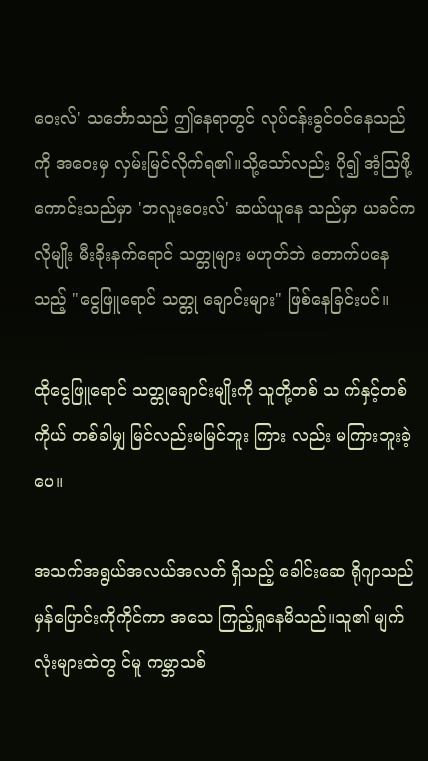ဝေးလ်' သင်္ဘောသည် ဤနေရာတွင် လုပ်ငန်းခွင်ဝင်နေသည် ကို အဝေးမှ လှမ်းမြင်လိုက်ရ၏။သို့သော်လည်း ပို၍ အံ့ဩဖို့ကောင်းသည်မှာ 'ဘလူးဝေးလ်' ဆယ်ယူနေ သည်မှာ ယခင်ကလိုမျိုး မီးခိုးနက်ရောင် သတ္တုများ မဟုတ်ဘဲ တောက်ပနေသည့် "ငွေဖြူရောင် သတ္တု ချောင်းများ" ဖြစ်နေခြင်းပင်။

ထိုငွေဖြူရောင် သတ္တုချောင်းမျိုးကို သူတို့တစ် သ က်နှင့်တစ်ကိုယ် တစ်ခါမျှ မြင်လည်းမမြင်ဘူး ကြား လည်း မကြားဘူးခဲ့ပေ။

အသက်အရွယ်အလယ်အလတ် ရှိသည့် ခေါင်းဆေ ရိုဂျာသည် မှန်ပြောင်းကိုကိုင်ကာ အသေ ကြည့်ရှုနေမိသည်။သူ၏ မျက်လုံးများထဲတွ င်မူ ကမ္ဘာသစ်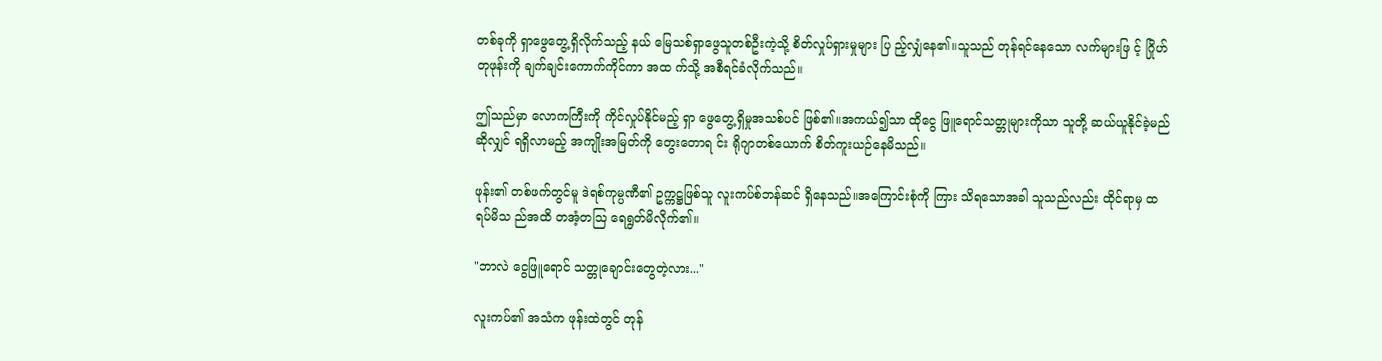တစ်ခုကို ရှာဖွေတွေ့ရှိလိုက်သည့် နယ် မြေသစ်ရှာဖွေသူတစ်ဦးကဲ့သို့ စိတ်လှုပ်ရှားမှုများ ပြ ည့်လျှံနေ၏။သူသည် တုန်ရင်နေသော လက်များဖြ င့် ဂြိုဟ်တုဖုန်းကို ချက်ချင်းကောက်ကိုင်ကာ အထ က်သို့ အစီရင်ခံလိုက်သည်။

ဤသည်မှာ လောကကြီးကို ကိုင်လှုပ်နိုင်မည့် ရှာ ဖွေတွေ့ရှိမှုအသစ်ပင် ဖြစ်၏။အကယ်၍သာ ထိုငွေ ဖြူရောင်သတ္တုများကိုသာ သူတို့ ဆယ်ယူနိုင်ခဲ့မည် ဆိုလျှင် ရရှိလာမည့် အကျိုးအမြတ်ကို တွေးတောရ င်း ရိုဂျာတစ်ယောက် စိတ်ကူးယဉ်နေမိသည်။

ဖုန်း၏ တစ်ဖက်တွင်မူ ဒဲရစ်ကုမ္ပဏီ၏ ဥက္ကဋ္ဌဖြစ်သူ လူးကပ်စ်ဘန်ဆင် ရှိနေသည်။အကြောင်းစုံကို ကြား သိရသောအခါ သူသည်လည်း ထိုင်ရာမှ ထရပ်မိသ ည်အထိ တအံ့တဩ ရေရွတ်မိလိုက်၏။

"ဘာလဲ ငွေဖြူရောင် သတ္တုချောင်းတွေတဲ့လား..."

လူးကပ်၏ အသံက ဖုန်းထဲတွင် တုန်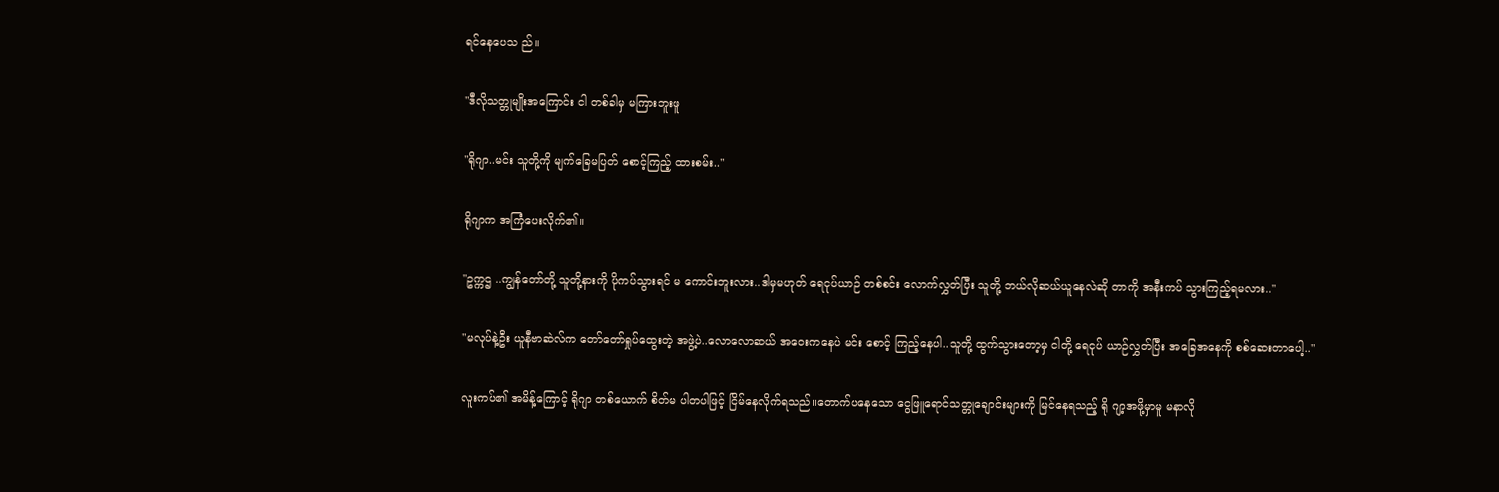ရင်နေပေသ ည်။

"ဒီလိုသတ္တုမျိုးအကြောင်း ငါ တစ်ခါမှ မကြားဘူးဖူ

"ရိုဂျာ..မင်း သူတို့ကို မျက်ခြေမပြတ် စောင့်ကြည့် ထားစမ်း.."

ရိုဂျာက အကြံပေးလိုက်၏။

"ဥက္ကဌ ..ကျွန်တော်တို့ သူတို့နားကို ပိုကပ်သွားရင် မ ကောင်းဘူးလား..ဒါမှမဟုတ် ရေငုပ်ယာဉ် တစ်စင်း လောက်လွှတ်ပြီး သူတို့ ဘယ်လိုဆယ်ယူနေလဲဆို တာကို အနီးကပ် သွားကြည့်ရမလား.."

"မလုပ်နဲ့ဦး ယူနီဗာဆဲလ်က တော်တော်ရှုပ်ထွေးတဲ့ အဖွဲ့ပဲ..လောလောဆယ် အဝေးကနေပဲ မင်း စောင့် ကြည့်နေပါ..သူတို့ ထွက်သွားတော့မှ ငါတို့ ရေငုပ် ယာဉ်လွှတ်ပြီး အခြေအနေကို စစ်ဆေးတာပေါ့.."

လူးကပ်၏ အမိန့်ကြောင့် ရိုဂျာ တစ်ယောက် စိတ်မ ပါတပါဖြင့် ငြိမ်နေလိုက်ရသည်။တောက်ပနေသော ငွေဖြူရောင်သတ္တုချောင်းများကို မြင်နေရသည့် ရို ဂျာ့အဖို့မှာမူ မနာလို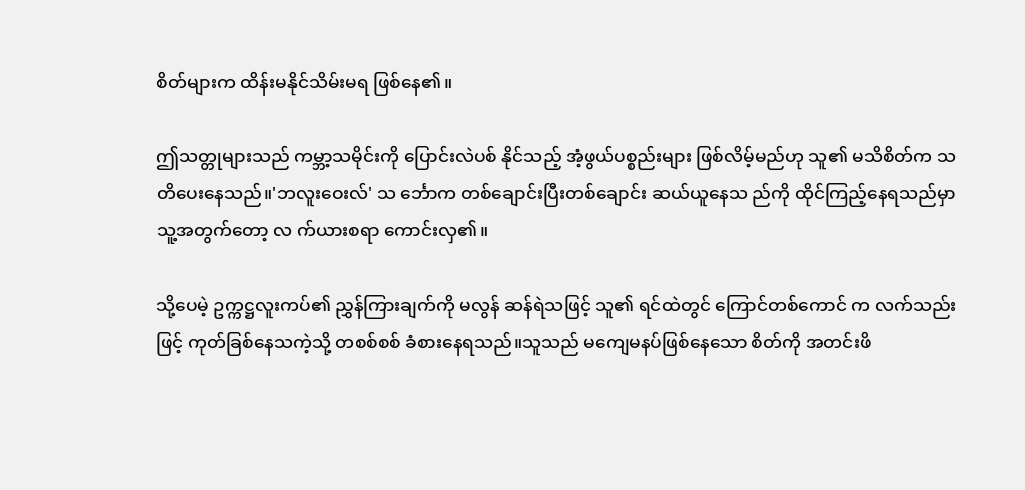စိတ်များက ထိန်းမနိုင်သိမ်းမရ ဖြစ်နေ၏။

ဤသတ္တုများသည် ကမ္ဘာ့သမိုင်းကို ပြောင်းလဲပစ် နိုင်သည့် အံ့ဖွယ်ပစ္စည်းများ ဖြစ်လိမ့်မည်ဟု သူ၏ မသိစိတ်က သတိပေးနေသည်။'ဘလူးဝေးလ်' သ င်္ဘောက တစ်ချောင်းပြီးတစ်ချောင်း ဆယ်ယူနေသ ည်ကို ထိုင်ကြည့်နေရသည်မှာ သူ့အတွက်တော့ လ က်ယားစရာ ကောင်းလှ၏။

သို့ပေမဲ့ ဥက္ကဋ္ဌလူးကပ်၏ ညွှန်ကြားချက်ကို မလွန် ဆန်ရဲသဖြင့် သူ၏ ရင်ထဲတွင် ကြောင်တစ်ကောင် က လက်သည်းဖြင့် ကုတ်ခြစ်နေသကဲ့သို့ တစစ်စစ် ခံစားနေရသည်။သူသည် မကျေမနပ်ဖြစ်နေသော စိတ်ကို အတင်းဖိ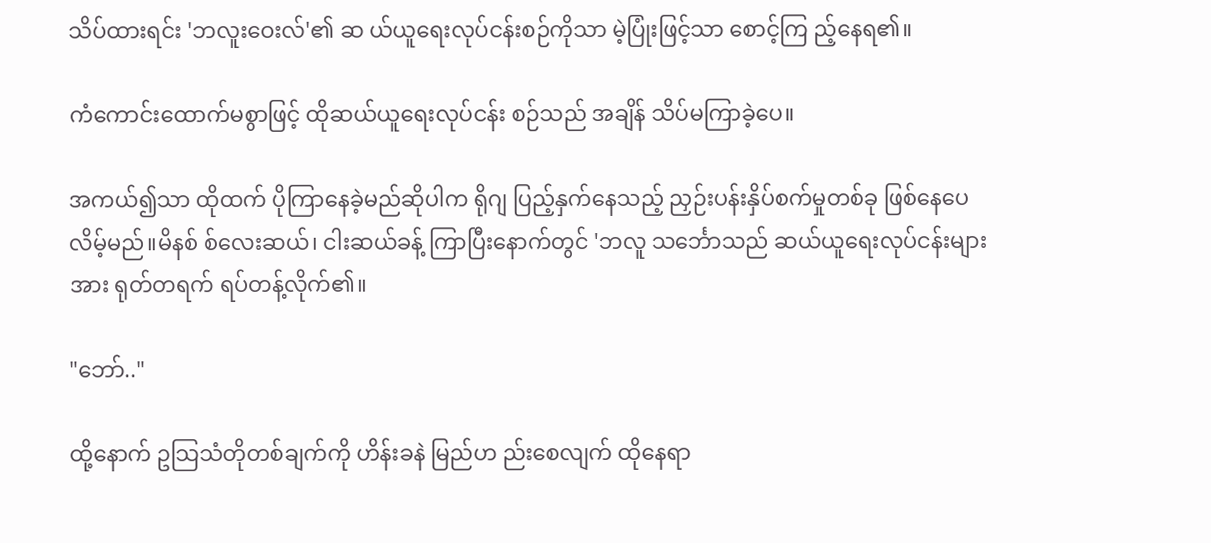သိပ်ထားရင်း 'ဘလူးဝေးလ်'၏ ဆ ယ်ယူရေးလုပ်ငန်းစဉ်ကိုသာ မဲ့ပြုံးဖြင့်သာ စောင့်ကြ ည့်နေရ၏။

ကံကောင်းထောက်မစွာဖြင့် ထိုဆယ်ယူရေးလုပ်ငန်း စဉ်သည် အချိန် သိပ်မကြာခဲ့ပေ။

အကယ်၍သာ ထိုထက် ပိုကြာနေခဲ့မည်ဆိုပါက ရိုဂျ ပြည့်နှက်နေသည့် ညှဉ်းပန်းနှိပ်စက်မှုတစ်ခု ဖြစ်နေပေလိမ့်မည်။မိနစ် စ်လေးဆယ်၊ ငါးဆယ်ခန့် ကြာပြီးနောက်တွင် 'ဘလူ သင်္ဘောသည် ဆယ်ယူရေးလုပ်ငန်းများ အား ရုတ်တရက် ရပ်တန့်လိုက်၏။

"ဘော်.."

ထို့နောက် ဥသြသံတိုတစ်ချက်ကို ဟိန်းခနဲ မြည်ဟ ည်းစေလျက် ထိုနေရာ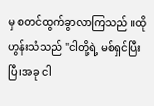မှ စတင်ထွက်ခွာလာကြသည် ။ထိုဟွန်းသံသည် "ငါတို့ရဲ့ မစ်ရှင်ပြီးပြီ၊အခု ငါ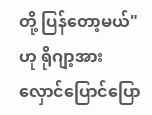တို့ ပြန်တော့မယ်" ဟု ရိုဂျာ့အား လှောင်ပြောင်ပြော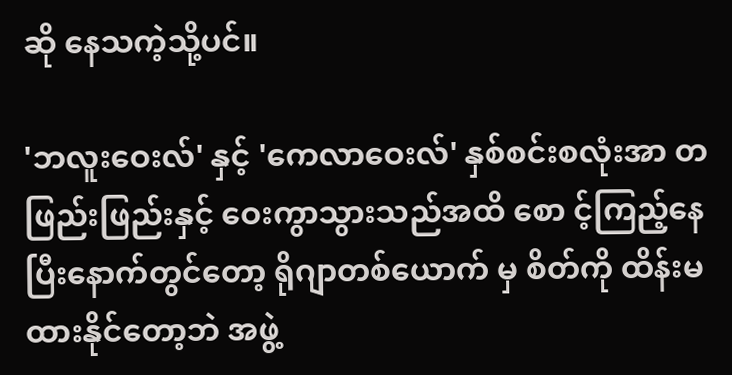ဆို နေသကဲ့သို့ပင်။

'ဘလူးဝေးလ်' နှင့် 'ကေလာဝေးလ်' နှစ်စင်းစလုံးအာ တဖြည်းဖြည်းနှင့် ဝေးကွာသွားသည်အထိ စော င့်ကြည့်နေပြီးနောက်တွင်တော့ ရိုဂျာတစ်ယောက် မှ စိတ်ကို ထိန်းမထားနိုင်တော့ဘဲ အဖွဲ့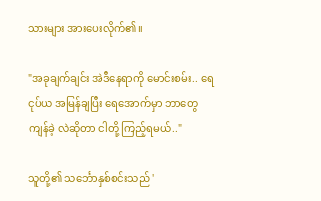သားများ အားပေးလိုက်၏။

"အခုချက်ချင်း အဲဒီနေရာကို မောင်းစမ်း.. ရေငုပ်ယ အမြန်ချပြီး ရေအောက်မှာ ဘာတွေကျန်ခဲ့ လဲဆိုတာ ငါတို့ ကြည့်ရမယ်.."

သူတို့၏ သင်္ဘောနှစ်စင်းသည် '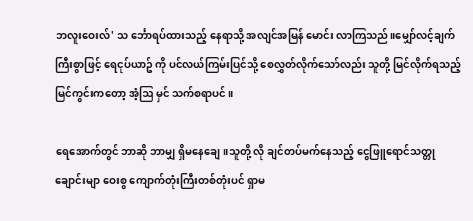ဘလူးဝေးလ်' သ င်္ဘောရပ်ထားသည့် နေရာသို့ အလျင်အမြန် မောင်း လာကြသည်။မျှော်လင့်ချက်ကြီးစွာဖြင့် ရေငုပ်ယာဥ် ကို ပင်လယ်ကြမ်းပြင်သို့ စေလွှတ်လိုက်သော်လည်း သူတို့ မြင်လိုက်ရသည့် မြင်ကွင်းကတော့ အံ့ဩ မှင် သက်စရာပင်။

ရေအောက်တွင် ဘာဆို ဘာမျှ ရှိမနေချေ။သူတို့ လို ချင်တပ်မက်နေသည့် ငွေဖြူရောင်သတ္တုချောင်းမျာ ဝေးစွ ကျောက်တုံးကြီးတစ်တုံးပင် ရှာမ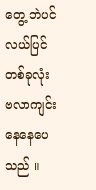တွေ့ ဘဲပင်လယ်ပြင်တစ်ခုလုံး ဗလာကျင်းနေနေပေသည် ။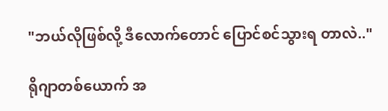"ဘယ်လိုဖြစ်လို့ ဒီလောက်တောင် ပြောင်စင်သွားရ တာလဲ.."

ရိုဂျာတစ်ယောက် အ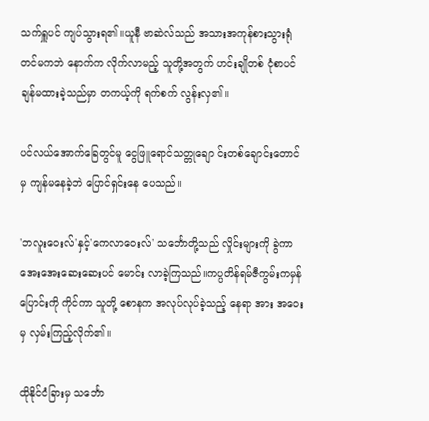သက်ရှူပင် ကျပ်သွားရ၏။ယူနီ ဗာဆဲလ်သည် အသားအကုန်စားသွားရုံတင်မကဘဲ နောက်က လိုက်လာမည့် သူတို့အတွက် ဟင်းချိုတစ် ငုံစာပင် ချန်မထားခဲ့သည်မှာ တကယ့်ကို ရက်စက် လွန်းလှ၏။

ပင်လယ်အောက်ခြေတွင်မူ ငွေဖြူရောင်သတ္တုချော င်းတစ်ချောင်းတောင်မှ ကျန်မနေခဲ့ဘဲ ပြောင်ရှင်းနေ ပေသည်။

'ဘလူးဝေးလ်'နှင့်'ကေလာဝေးလ်' သင်္ဘောတို့သည် လှိုင်းများကို ခွဲကာ အေးအေးဆေးဆေးပင် မောင်း လာခဲ့ကြသည်။ကပ္ပတိန်ရမ်ဇီကွမ်းကမှန် ပြောင်းကို ကိုင်ကာ သူတို့ စောနက အလုပ်လုပ်ခဲ့သည့် နေရာ အား အဝေးမှ လှမ်းကြည့်လိုက်၏။

ထိုနိုင်ငံခြားမှ သင်္ဘော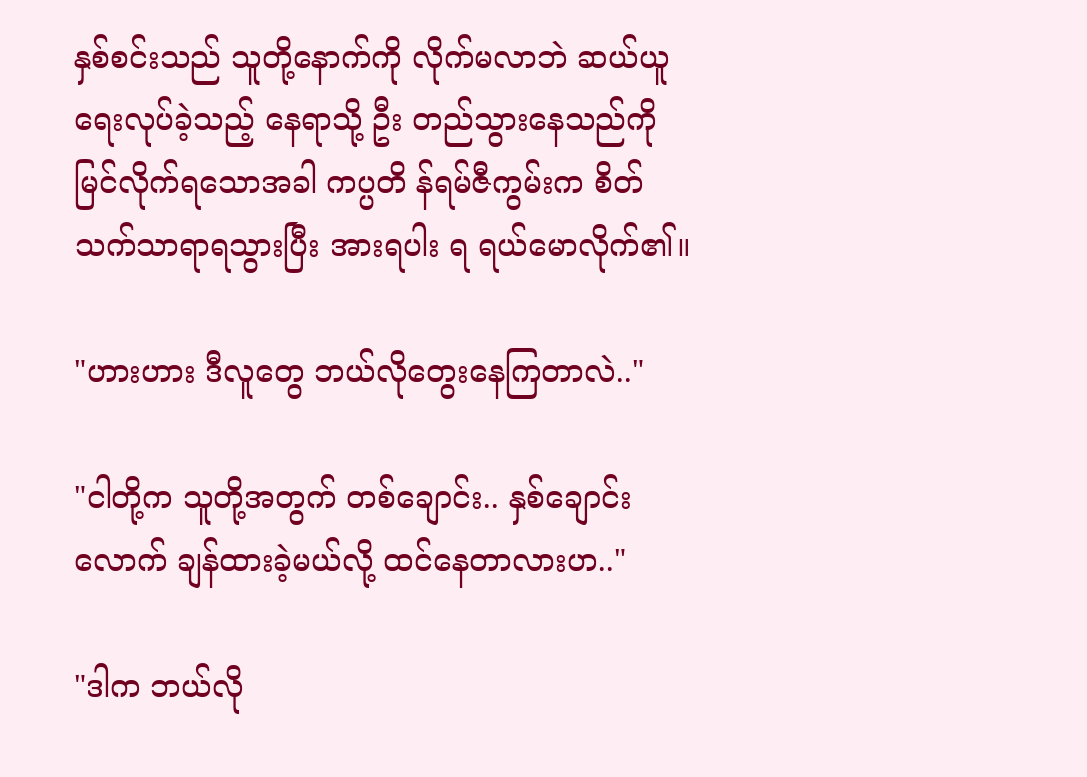နှစ်စင်းသည် သူတို့နောက်ကို လိုက်မလာဘဲ ဆယ်ယူရေးလုပ်ခဲ့သည့် နေရာသို့ ဦး တည်သွားနေသည်ကို မြင်လိုက်ရသောအခါ ကပ္ပတိ န်ရမ်ဇီကွမ်းက စိတ်သက်သာရာရသွားပြီး အားရပါး ရ ရယ်မောလိုက်၏။

"ဟားဟား ဒီလူတွေ ဘယ်လိုတွေးနေကြတာလဲ.."

"ငါတို့က သူတို့အတွက် တစ်ချောင်း.. နှစ်ချောင်း လောက် ချန်ထားခဲ့မယ်လို့ ထင်နေတာလားဟ.."

"ဒါက ဘယ်လို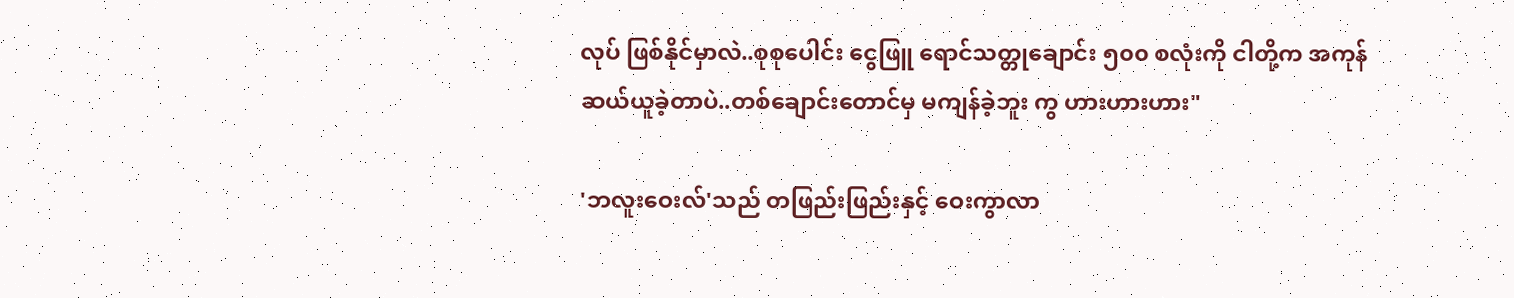လုပ် ဖြစ်နိုင်မှာလဲ..စုစုပေါင်း ငွေဖြူ ရောင်သတ္တုချောင်း ၅၀၀ စလုံးကို ငါတို့က အကုန် ဆယ်ယူခဲ့တာပဲ..တစ်ချောင်းတောင်မှ မကျန်ခဲ့ဘူး ကွ ဟားဟားဟား"

'ဘလူးဝေးလ်'သည် တဖြည်းဖြည်းနှင့် ဝေးကွာလာ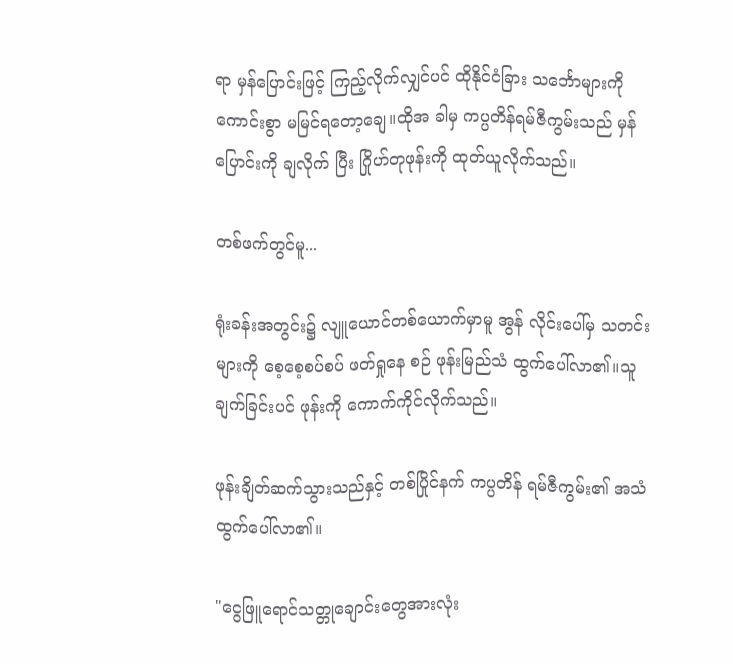ရာ မှန်ပြောင်းဖြင့် ကြည့်လိုက်လျှင်ပင် ထိုနိုင်ငံခြား သင်္ဘောများကို ကောင်းစွာ မမြင်ရတော့ချေ။ထိုအ ခါမှ ကပ္ပတိန်ရမ်ဇီကွမ်းသည် မှန်ပြောင်းကို ချလိုက် ပြီး ဂြိုဟ်တုဖုန်းကို ထုတ်ယူလိုက်သည်။

တစ်ဖက်တွင်မူ...

ရုံးခန်းအတွင်း၌ လျူယောင်တစ်ယောက်မှာမူ အွန် လိုင်းပေါ်မှ သတင်းများကို စေ့စေ့စပ်စပ် ဖတ်ရှုနေ စဉ် ဖုန်းမြည်သံ ထွက်ပေါ်လာ၏။သူ ချက်ခြင်းပင် ဖုန်းကို ကောက်ကိုင်လိုက်သည်။

ဖုန်းချိတ်ဆက်သွားသည်နှင့် တစ်ပြိုင်နက် ကပ္ပတိန် ရမ်ဇီကွမ်း၏ အသံ ထွက်ပေါ်လာ၏။

"ငွေဖြူရောင်သတ္တုချောင်းတွေအားလုံး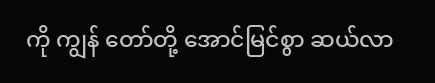ကို ကျွန် တော်တို့ အောင်မြင်စွာ ဆယ်လာ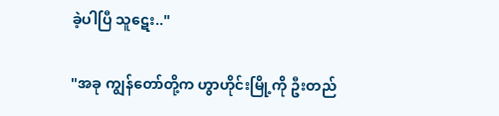ခဲ့ပါပြီ သူဋေး.."

"အခု ကျွန်တော်တို့က ဟွာဟိုင်းမြို့ကို ဦးတည်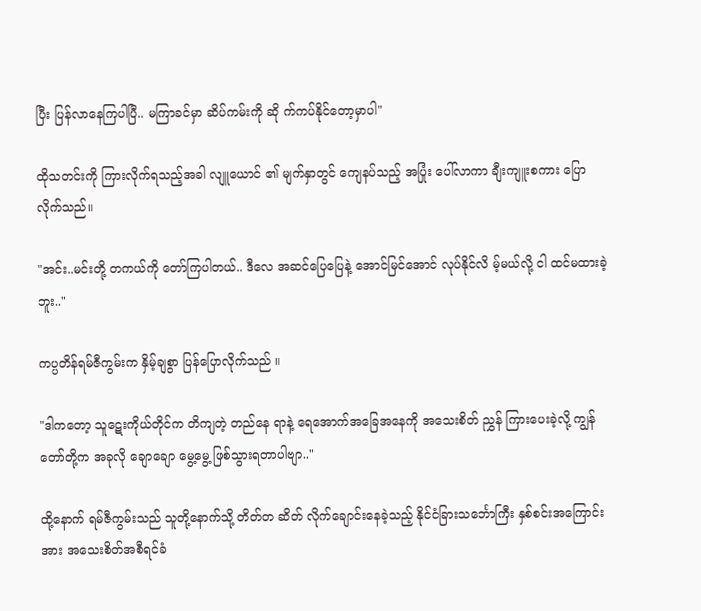ပြီး ပြန်လာနေကြပါပြီ.. မကြာခင်မှာ ဆိပ်ကမ်းကို ဆို က်ကပ်နိုင်တော့မှာပါ"

ထိုသတင်းကို ကြားလိုက်ရသည့်အခါ လျူယောင် ၏ မျက်နှာတွင် ကျေနပ်သည့် အပြုံး ပေါ်လာကာ ချီးကျူးစကား ပြောလိုက်သည်။

"အင်း..မင်းတို့ တကယ်ကို တော်ကြပါတယ်.. ဒီလေ အဆင်ပြေပြေနဲ့ အောင်မြင်အောင် လုပ်နိုင်လိ မ့်မယ်လို့ ငါ ထင်မထားခဲ့ဘူး.."

ကပ္ပတိန်ရမ်ဇီကွမ်းက နှိမ့်ချစွာ ပြန်ပြောလိုက်သည် ။

"ဒါကတော့ သူဋေးကိုယ်တိုင်က တိကျတဲ့ တည်နေ ရာနဲ့ ရေအောက်အခြေအနေကို အသေးစိတ် ညွှန် ကြားပေးခဲ့လို့ ကျွန်တော်တို့က အခုလို ချောချော မွေ့မွေ့ ဖြစ်သွားရတာပါဗျာ.."

ထို့နောက် ရမ်ဇီကွမ်းသည် သူတို့နောက်သို့ တိတ်တ ဆိတ် လိုက်ချောင်းနေခဲ့သည့် နိုင်ငံခြားသင်္ဘောကြီး နှစ်စင်းအကြောင်းအား အသေးစိတ်အစီရင်ခံ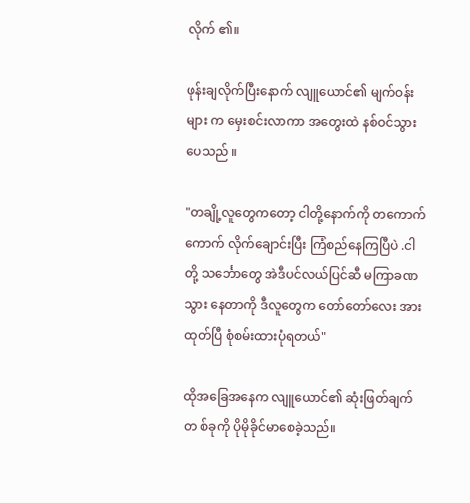လိုက် ၏။

ဖုန်းချလိုက်ပြီးနောက် လျူယောင်၏ မျက်ဝန်းများ က မှေးစင်းလာကာ အတွေးထဲ နစ်ဝင်သွားပေသည် ။

"တချို့လူတွေကတော့ ငါတို့နောက်ကို တကောက် ကောက် လိုက်ချောင်းပြီး ကြံစည်နေကြပြီပဲ .ငါတို့ သင်္ဘောတွေ အဲဒီပင်လယ်ပြင်ဆီ မကြာခဏ သွား နေတာကို ဒီလူတွေက တော်တော်လေး အားထုတ်ပြီ စုံစမ်းထားပုံရတယ်"

ထိုအခြေအနေက လျူယောင်၏ ဆုံးဖြတ်ချက်တ စ်ခုကို ပိုမိုခိုင်မာစေခဲ့သည်။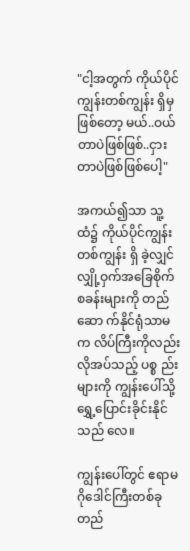"ငါ့အတွက် ကိုယ်ပိုင်ကျွန်းတစ်ကျွန်း ရှိမှဖြစ်တော့ မယ်..ဝယ်တာပဲဖြစ်ဖြစ်..ငှားတာပဲဖြစ်ဖြစ်ပေါ့"

အကယ်၍သာ သူ့ထံ၌ ကိုယ်ပိုင်ကျွန်းတစ်ကျွန်း ရှိ ခဲ့လျှင် လျှို့ဝှက်အခြေစိုက်စခန်းများကို တည်ဆော က်နိုင်ရုံသာမက လိပ်ကြီးကိုလည်း လိုအပ်သည့် ပစ္စ ည်းများကို ကျွန်းပေါ်သို့ ရွှေ့ပြောင်းခိုင်းနိုင်သည် လေ။

ကျွန်းပေါ်တွင် ဧရာမဂိုဒေါင်ကြီးတစ်ခု တည်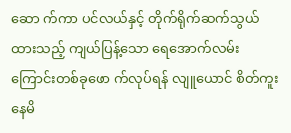ဆော က်ကာ ပင်လယ်နှင့် တိုက်ရိုက်ဆက်သွယ်ထားသည့် ကျယ်ပြန့်သော ရေအောက်လမ်းကြောင်းတစ်ခုဖော က်လုပ်ရန် လျူယောင် စိတ်ကူးနေမိ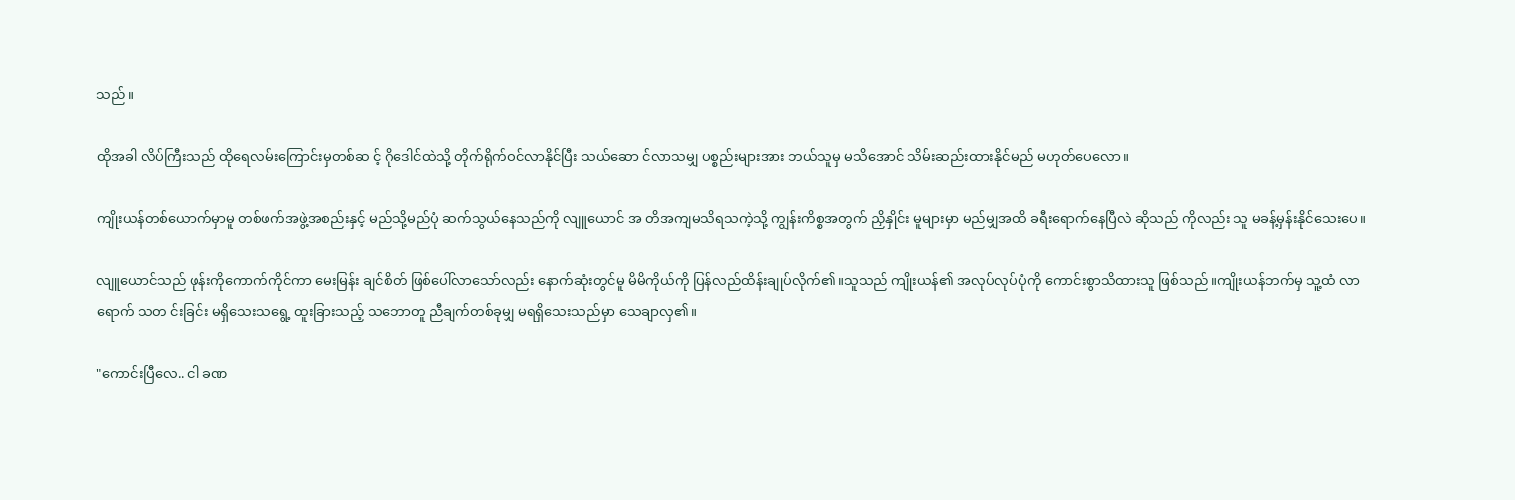သည်။

ထိုအခါ လိပ်ကြီးသည် ထိုရေလမ်းကြောင်းမှတစ်ဆ င့် ဂိုဒေါင်ထဲသို့ တိုက်ရိုက်ဝင်လာနိုင်ပြီး သယ်ဆော င်လာသမျှ ပစ္စည်းများအား ဘယ်သူမှ မသိအောင် သိမ်းဆည်းထားနိုင်မည် မဟုတ်ပေလော။

ကျိုးယန်တစ်ယောက်မှာမူ တစ်ဖက်အဖွဲ့အစည်းနှင့် မည်သို့မည်ပုံ ဆက်သွယ်နေသည်ကို လျူယောင် အ တိအကျမသိရသကဲ့သို့ ကျွန်းကိစ္စအတွက် ညှိနှိုင်း မူများမှာ မည်မျှအထိ ခရီးရောက်နေပြီလဲ ဆိုသည် ကိုလည်း သူ မခန့်မှန်းနိုင်သေးပေ။

လျူယောင်သည် ဖုန်းကိုကောက်ကိုင်ကာ မေးမြန်း ချင်စိတ် ဖြစ်ပေါ်လာသော်လည်း နောက်ဆုံးတွင်မူ မိမိကိုယ်ကို ပြန်လည်ထိန်းချုပ်လိုက်၏။သူသည် ကျိုးယန်၏ အလုပ်လုပ်ပုံကို ကောင်းစွာသိထားသူ ဖြစ်သည်။ကျိုးယန်ဘက်မှ သူ့ထံ လာရောက် သတ င်းခြင်း မရှိသေးသရွေ့ ထူးခြားသည့် သဘောတူ ညီချက်တစ်ခုမျှ မရရှိသေးသည်မှာ သေချာလှ၏။

"ကောင်းပြီလေ.. ငါ ခဏ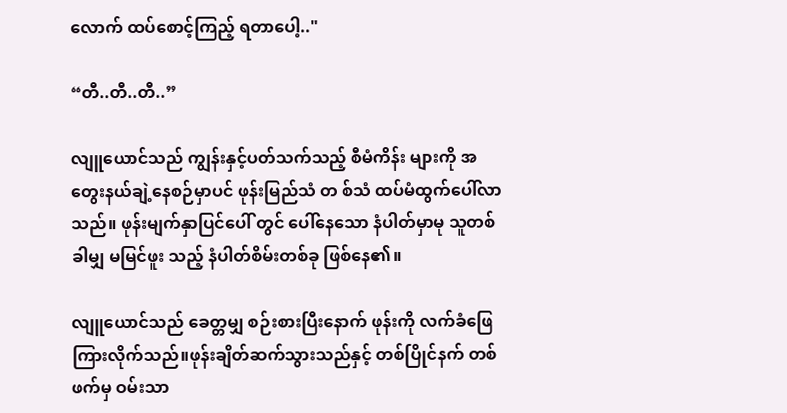လောက် ထပ်စောင့်ကြည့် ရတာပေါ့.."

“တီ..တီ..တီ..”

လျူယောင်သည် ကျွန်းနှင့်ပတ်သက်သည့် စီမံကိန်း များကို အတွေးနယ်ချဲ့နေစဉ်မှာပင် ဖုန်းမြည်သံ တ စ်သံ ထပ်မံထွက်ပေါ်လာသည်။ ဖုန်းမျက်နှာပြင်ပေါ် တွင် ပေါ်နေသော နံပါတ်မှာမု သူတစ်ခါမျှ မမြင်ဖူး သည့် နံပါတ်စိမ်းတစ်ခု ဖြစ်နေ၏။

လျူယောင်သည် ခေတ္တမျှ စဉ်းစားပြီးနောက် ဖုန်းကို လက်ခံဖြေကြားလိုက်သည်။ဖုန်းချိတ်ဆက်သွားသည်နှင့် တစ်ပြိုင်နက် တစ်ဖက်မှ ဝမ်းသာ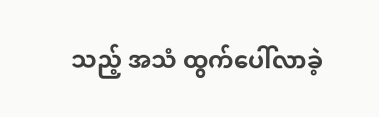သည့် အသံ ထွက်ပေါ်လာခဲ့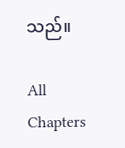သည်။

All Chapters